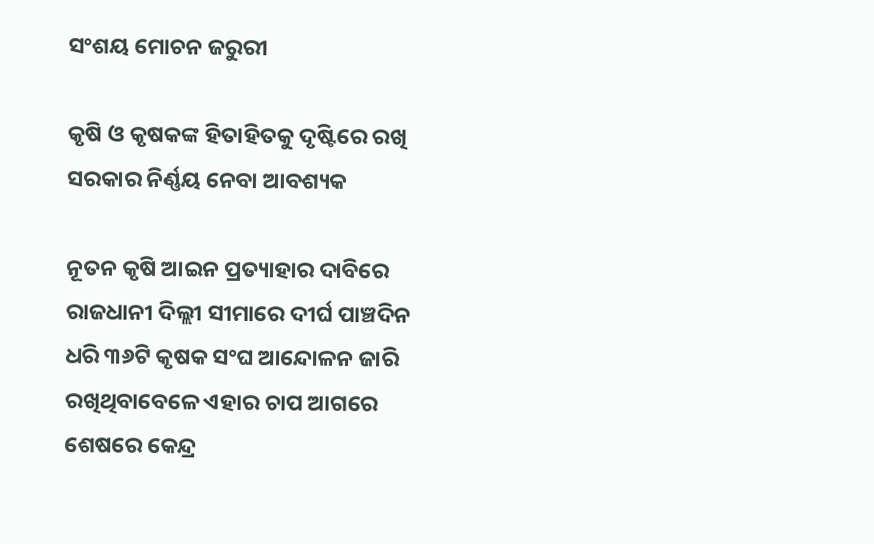ସଂଶୟ ମୋଚନ ଜରୁରୀ

କୃଷି ଓ କୃଷକଙ୍କ ହିତାହିତକୁ ଦୃଷ୍ଟିରେ ରଖି ସରକାର ନିର୍ଣ୍ଣୟ ନେବା ଆବଶ୍ୟକ

ନୂତନ କୃଷି ଆଇନ ପ୍ରତ୍ୟାହାର ଦାବିରେ ରାଜଧାନୀ ଦିଲ୍ଲୀ ସୀମାରେ ଦୀର୍ଘ ପାଞ୍ଚଦିନ ଧରି ୩୬ଟି କୃଷକ ସଂଘ ଆନ୍ଦୋଳନ ଜାରି ରଖିଥିବାବେଳେ ଏହାର ଚାପ ଆଗରେ ଶେଷରେ କେନ୍ଦ୍ର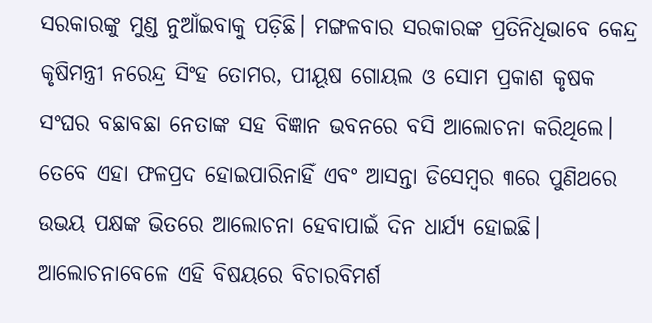ସରକାରଙ୍କୁ ମୁଣ୍ଡ ନୁଆଁଇବାକୁ ପଡ଼ିଛି। ମଙ୍ଗଳବାର ସରକାରଙ୍କ ପ୍ରତିନିଧିଭାବେ କେନ୍ଦ୍ର କୃଷିମନ୍ତ୍ରୀ ନରେନ୍ଦ୍ର ସିଂହ ତୋମର, ପୀୟୂଷ ଗୋୟଲ ଓ ସୋମ ପ୍ରକାଶ କୃଷକ ସଂଘର ବଛାବଛା ନେତାଙ୍କ ସହ ବିଜ୍ଞାନ ଭବନରେ ବସି ଆଲୋଚନା କରିଥିଲେ। ତେବେ ଏହା ଫଳପ୍ରଦ ହୋଇପାରିନାହିଁ ଏବଂ ଆସନ୍ତା ଡିସେମ୍ବର ୩ରେ ପୁଣିଥରେ ଉଭୟ ପକ୍ଷଙ୍କ ଭିତରେ ଆଲୋଚନା ହେବାପାଇଁ ଦିନ ଧାର୍ଯ୍ୟ ହୋଇଛି। ଆଲୋଚନାବେଳେ ଏହି ବିଷୟରେ ବିଚାରବିମର୍ଶ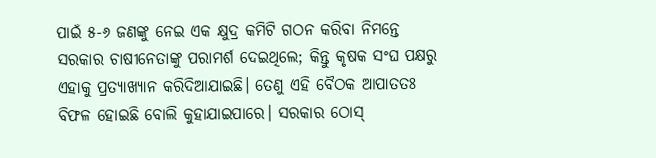ପାଇଁ ୫-୬ ଜଣଙ୍କୁ ନେଇ ଏକ କ୍ଷୁଦ୍ର କମିଟି ଗଠନ କରିବା ନିମନ୍ତେ ସରକାର ଚାଷୀନେତାଙ୍କୁ ପରାମର୍ଶ ଦେଇଥିଲେ; କିନ୍ତୁ କୃଷକ ସଂଘ ପକ୍ଷରୁ ଏହାକୁ ପ୍ରତ୍ୟାଖ୍ୟାନ କରିଦିଆଯାଇଛି। ତେଣୁ ଏହି ବୈଠକ ଆପାତତଃ ବିଫଳ ହୋଇଛି ବୋଲି କୁହାଯାଇପାରେ। ସରକାର ଠୋସ୍‌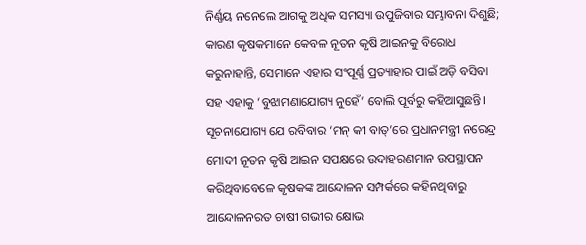ନିର୍ଣ୍ଣୟ ନନେଲେ ଆଗକୁ ଅଧିକ ସମସ୍ୟା ଉପୁଜିବାର ସମ୍ଭାବନା ଦିଶୁଛି; କାରଣ କୃଷକମାନେ କେବଳ ନୂତନ କୃଷି ଆଇନକୁ ବିରୋଧ କରୁନାହାନ୍ତି, ସେମାନେ ଏହାର ସଂପୂର୍ଣ୍ଣ ପ୍ରତ୍ୟାହାର ପାଇଁ ଅଡ଼ି ବସିବା ସହ ଏହାକୁ ‘ବୁଝାମଣାଯୋଗ୍ୟ ନୁହେଁ’ ବୋଲି ପୂର୍ବରୁ କହିଆସୁଛନ୍ତି। ସୂଚନାଯୋଗ୍ୟ ଯେ ରବିବାର ‘ମନ୍‌ କୀ ବାତ୍’ରେ ପ୍ରଧାନମନ୍ତ୍ରୀ ନରେନ୍ଦ୍ର ମୋଦୀ ନୂତନ କୃଷି ଆଇନ ସପକ୍ଷରେ ଉଦାହରଣମାନ ଉପସ୍ଥାପନ କରିଥିବାବେଳେ କୃଷକଙ୍କ ଆନ୍ଦୋଳନ ସମ୍ପର୍କରେ କହିନଥିବାରୁ ଆନ୍ଦୋଳନରତ ଚାଷୀ ଗଭୀର କ୍ଷୋଭ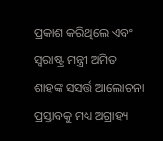ପ୍ରକାଶ କରିଥିଲେ ଏବଂ ସ୍ବରାଷ୍ଟ୍ର ମନ୍ତ୍ରୀ ଅମିତ ଶାହଙ୍କ ସସର୍ତ୍ତ ଆଲୋଚନା ପ୍ରସ୍ତାବକୁ ମଧ୍ୟ ଅଗ୍ରାହ୍ୟ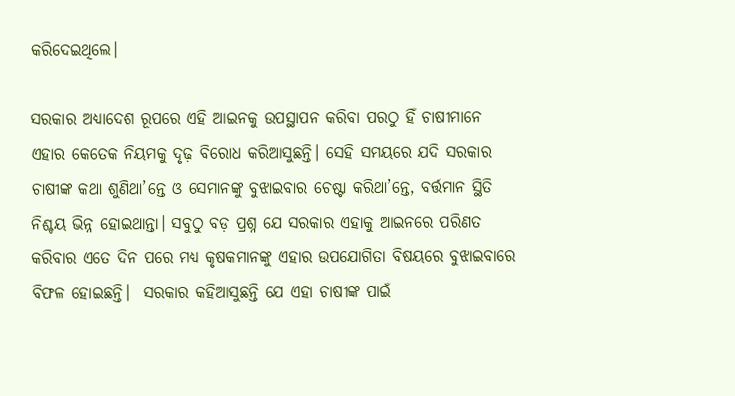କରିଦେଇଥିଲେ।

ସରକାର ଅଧ୍ୟାଦେଶ ରୂପରେ ଏହି ଆଇନକୁ ଉପସ୍ଥାପନ କରିବା ପରଠୁ ହିଁ ଚାଷୀମାନେ ଏହାର କେତେକ ନିୟମକୁ ଦୃଢ଼ ବିରୋଧ କରିଆସୁଛନ୍ତି। ସେହି ସମୟରେ ଯଦି ସରକାର ଚାଷୀଙ୍କ କଥା ଶୁଣିଥା’ନ୍ତେ ଓ ସେମାନଙ୍କୁ ବୁଝାଇବାର ଚେଷ୍ଟା କରିଥା’ନ୍ତେ, ବର୍ତ୍ତମାନ ସ୍ଥିତି ନିଶ୍ଚୟ ଭିନ୍ନ ହୋଇଥାନ୍ତା। ସବୁଠୁ ବଡ଼ ପ୍ରଶ୍ନ ଯେ ସରକାର ଏହାକୁ ଆଇନରେ ପରିଣତ କରିବାର ଏତେ ଦିନ ପରେ ମଧ୍ୟ କୃଷକମାନଙ୍କୁ ଏହାର ଉପଯୋଗିତା ବିଷୟରେ ବୁଝାଇବାରେ ବିଫଳ ହୋଇଛନ୍ତି।  ସରକାର କହିଆସୁଛନ୍ତି ଯେ ଏହା ଚାଷୀଙ୍କ ପାଇଁ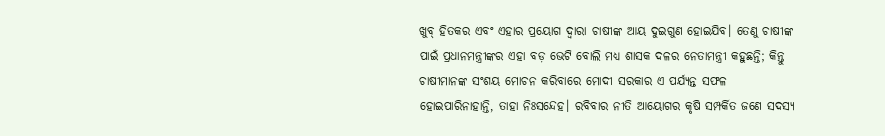ଖୁବ୍‌ ହିତକର ଏବଂ ଏହାର ପ୍ରୟୋଗ ଦ୍ବାରା ଚାଷୀଙ୍କ ଆୟ ଦୁଇଗୁଣ ହୋଇଯିବ। ତେଣୁ ଚାଷୀଙ୍କ ପାଇଁ ପ୍ରଧାନମନ୍ତ୍ରୀଙ୍କର ଏହା ବଡ଼ ଭେଟି ବୋଲି ମଧ୍ୟ ଶାସକ ଦଳର ନେତାମନ୍ତ୍ରୀ କହୁଛନ୍ତି; କିନ୍ତୁ ଚାଷୀମାନଙ୍କ ସଂଶୟ ମୋଚନ କରିବାରେ ମୋଦୀ ସରକାର ଏ ପର୍ଯ୍ୟନ୍ତ ସଫଳ ହୋଇପାରିନାହାନ୍ତି, ତାହା ନିଃସନ୍ଦେହ। ରବିବାର ନୀତି ଆୟୋଗର କୃଷି ସମ୍ପର୍କିତ ଜଣେ ସଦସ୍ୟ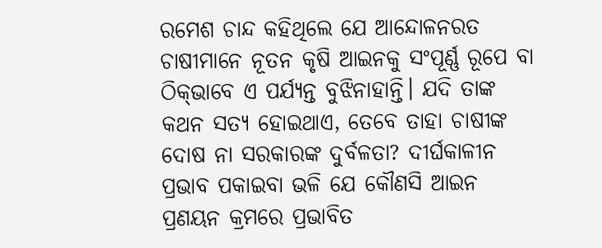ରମେଶ ଚାନ୍ଦ କହିଥିଲେ ଯେ ଆନ୍ଦୋଳନରତ ଚାଷୀମାନେ ନୂତନ କୃଷି ଆଇନକୁ ସଂପୂର୍ଣ୍ଣ ରୂପେ ବା ଠିକ୍‌ଭାବେ ଏ ପର୍ଯ୍ୟନ୍ତ ବୁଝିନାହାନ୍ତି। ଯଦି ତାଙ୍କ କଥନ ସତ୍ୟ ହୋଇଥାଏ, ତେବେ ତାହା ଚାଷୀଙ୍କ ଦୋଷ ନା ସରକାରଙ୍କ ଦୁର୍ବଳତା? ଦୀର୍ଘକାଳୀନ ପ୍ରଭାବ ପକାଇବା ଭଳି ଯେ କୌଣସି ଆଇନ ପ୍ରଣୟନ କ୍ରମରେ ପ୍ରଭାବିତ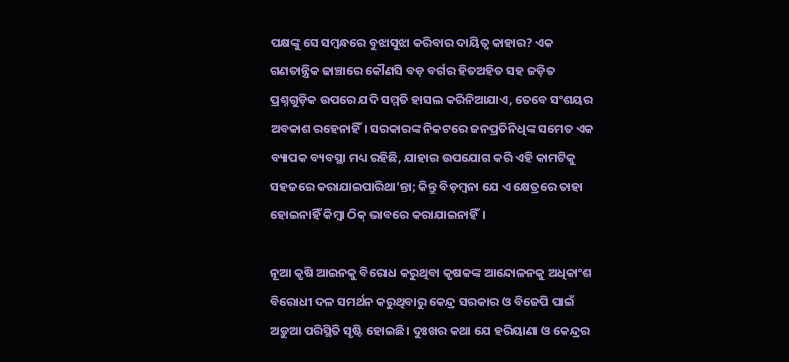ପକ୍ଷଙ୍କୁ ସେ ସମ୍ବନ୍ଧରେ ବୁଝାସୁଝା କରିବାର ଦାୟିତ୍ବ କାହାର? ଏକ ଗଣତାନ୍ତ୍ରିକ ଢାଞ୍ଚାରେ କୌଣସି ବଡ଼ ବର୍ଗର ହିତଅହିତ ସହ ଜଡ଼ିତ ପ୍ରଶ୍ନଗୁଡ଼ିକ ଉପରେ ଯଦି ସମ୍ମତି ହାସଲ କରିନିଆଯାଏ, ତେବେ ସଂଶୟର ଅବକାଶ ରହେନାହିଁ। ସରକାରଙ୍କ ନିକଟରେ ଜନପ୍ରତିନିଧିଙ୍କ ସମେତ ଏକ ବ୍ୟାପକ ବ୍ୟବସ୍ଥା ମଧ୍ୟ ରହିଛି, ଯାହାର ଉପଯୋଗ କରି ଏହି କାମଟିକୁ ସହଜରେ କରାଯାଇପାରିଥା’ନ୍ତା; କିନ୍ତୁ ବିଡ଼ମ୍ବନା ଯେ ଏ କ୍ଷେତ୍ରରେ ତାହା ହୋଇନାହିଁ କିମ୍ବା ଠିକ୍‌ ଭାବରେ କରାଯାଇନାହିଁ।

ନୂଆ କୃଷି ଆଇନକୁ ବିରୋଧ କରୁଥିବା କୃଷକଙ୍କ ଆନ୍ଦୋଳନକୁ ଅଧିକାଂଶ ବିରୋଧୀ ଦଳ ସମର୍ଥନ କରୁଥିବାରୁ କେନ୍ଦ୍ର ସରକାର ଓ ବିଜେପି ପାଇଁ ଅଡ଼ୁଆ ପରିସ୍ଥିତି ସୃଷ୍ଟି ହୋଇଛି। ଦୁଃଖର କଥା ଯେ ହରିୟାଣା ଓ କେନ୍ଦ୍ରର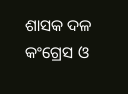ଶାସକ ଦଳ କଂଗ୍ରେସ ଓ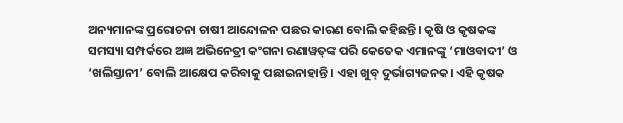ଅନ୍ୟମାନଙ୍କ ପ୍ରରୋଚନା ଚାଷୀ ଆନ୍ଦୋଳନ ପଛର କାରଣ ବୋଲି କହିଛନ୍ତି। କୃଷି ଓ କୃଷକଙ୍କ ସମସ୍ୟା ସମ୍ପର୍କରେ ଅଜ୍ଞ ଅଭିନେତ୍ରୀ କଂଗନା ରଣାୱତ୍‌ଙ୍କ ପରି କେତେକ ଏମାନଙ୍କୁ ‘ମାଓବାଦୀ’ ଓ ‘ଖଲିସ୍ତାନୀ’ ବୋଲି ଆକ୍ଷେପ କରିବାକୁ ପଛାଇନାହାନ୍ତି। ଏହା ଖୁବ୍‌ ଦୁର୍ଭାଗ୍ୟଜନକ। ଏହି କୃଷକ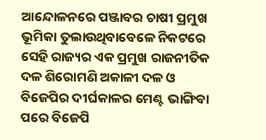ଆନ୍ଦୋଳନରେ ପଞ୍ଜାବର ଚାଷୀ ପ୍ରମୁଖ ଭୂମିକା ତୁଲାଉଥିବାବେଳେ ନିକଟରେ ସେହି ରାଜ୍ୟର ଏକ ପ୍ରମୁଖ ରାଜନୀତିକ ଦଳ ଶିରୋମଣି ଅକାଳୀ ଦଳ ଓ ବିଜେପିର ଦୀର୍ଘକାଳର ମେଣ୍ଟ ଭାଙ୍ଗିବା ପରେ ବିଜେପି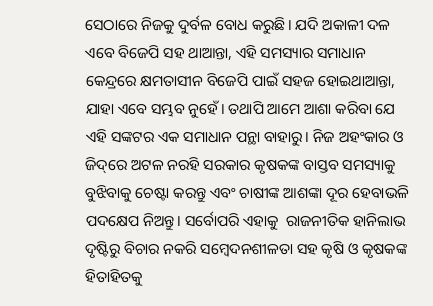ସେଠାରେ ନିଜକୁ ଦୁର୍ବଳ ବୋଧ କରୁଛି। ଯଦି ଅକାଳୀ ଦଳ ଏବେ ବିଜେପି ସହ ଥାଆନ୍ତା, ଏହି ସମସ୍ୟାର ସମାଧାନ କେନ୍ଦ୍ରରେ କ୍ଷମତାସୀନ ବିଜେପି ପାଇଁ ସହଜ ହୋଇଥାଆନ୍ତା, ଯାହା ଏବେ ସମ୍ଭବ ନୁହେଁ। ତଥାପି ଆମେ ଆଶା କରିବା ଯେ ଏହି ସଙ୍କଟର ଏକ ସମାଧାନ ପନ୍ଥା ବାହାରୁ। ନିଜ ଅହଂକାର ଓ ଜିଦ୍‌ରେ ଅଟଳ ନରହି ସରକାର କୃଷକଙ୍କ ବାସ୍ତବ ସମସ୍ୟାକୁ ବୁଝିବାକୁ ଚେଷ୍ଟା କରନ୍ତୁ ଏବଂ ଚାଷୀଙ୍କ ଆଶଙ୍କା ଦୂର ହେବାଭଳି ପଦକ୍ଷେପ ନିଅନ୍ତୁ। ସର୍ବୋପରି ଏହାକୁ  ରାଜନୀତିକ ହାନିଲାଭ ଦୃଷ୍ଟିରୁ ବିଚାର ନକରି ସମ୍ବେଦନଶୀଳତା ସହ କୃଷି ଓ କୃଷକଙ୍କ ହିତାହିତକୁ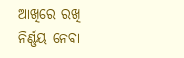ଆଖିରେ ରଖି ନିର୍ଣ୍ଣୟ ନେବା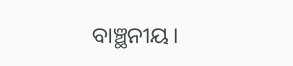ବାଞ୍ଛନୀୟ।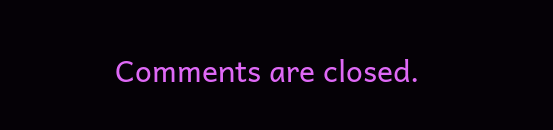Comments are closed.